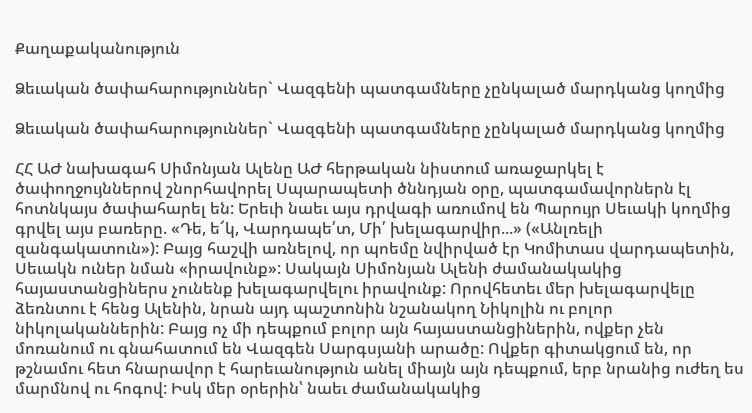Քաղաքականություն

Ձեւական ծափահարություններ` Վազգենի պատգամները չընկալած մարդկանց կողմից

Ձեւական ծափահարություններ` Վազգենի պատգամները չընկալած մարդկանց կողմից

ՀՀ ԱԺ նախագահ Սիմոնյան Ալենը ԱԺ հերթական նիստում առաջարկել է ծափողջույններով շնորհավորել Սպարապետի ծննդյան օրը, պատգամավորներն էլ հոտնկայս ծափահարել են: Երեւի նաեւ այս դրվագի առումով են Պարույր Սեւակի կողմից գրվել այս բառերը. «Դե, ե՜կ, Վարդապե՛տ, Մի՛ խելագարվիր...» («Անլռելի զանգակատուն»): Բայց հաշվի առնելով, որ պոեմը նվիրված էր Կոմիտաս վարդապետին, Սեւակն ուներ նման «իրավունք»: Սակայն Սիմոնյան Ալենի ժամանակակից հայաստանցիներս չունենք խելագարվելու իրավունք: Որովհետեւ մեր խելագարվելը ձեռնտու է հենց Ալենին, նրան այդ պաշտոնին նշանակող Նիկոլին ու բոլոր նիկոլականներին: Բայց ոչ մի դեպքում բոլոր այն հայաստանցիներին, ովքեր չեն մոռանում ու գնահատում են Վազգեն Սարգսյանի արածը: Ովքեր գիտակցում են, որ թշնամու հետ հնարավոր է հարեւանություն անել միայն այն դեպքում, երբ նրանից ուժեղ ես մարմնով ու հոգով: Իսկ մեր օրերին՝ նաեւ ժամանակակից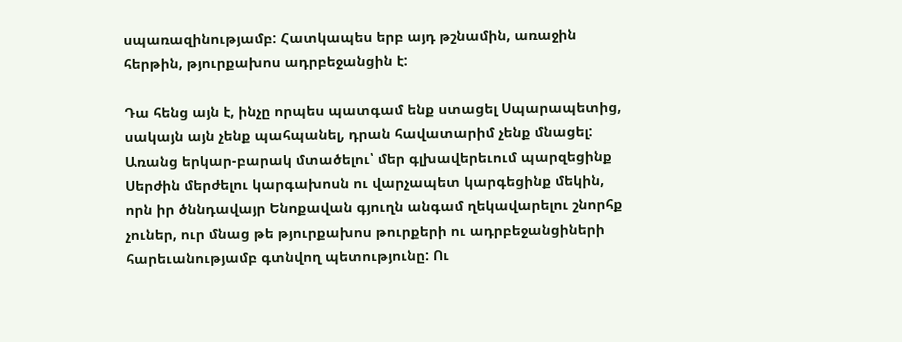սպառազինությամբ: Հատկապես երբ այդ թշնամին, առաջին հերթին, թյուրքախոս ադրբեջանցին է:

Դա հենց այն է, ինչը որպես պատգամ ենք ստացել Սպարապետից, սակայն այն չենք պահպանել, դրան հավատարիմ չենք մնացել: Առանց երկար-բարակ մտածելու՝ մեր գլխավերեւում պարզեցինք Սերժին մերժելու կարգախոսն ու վարչապետ կարգեցինք մեկին, որն իր ծննդավայր Ենոքավան գյուղն անգամ ղեկավարելու շնորհք չուներ, ուր մնաց թե թյուրքախոս թուրքերի ու ադրբեջանցիների հարեւանությամբ գտնվող պետությունը: Ու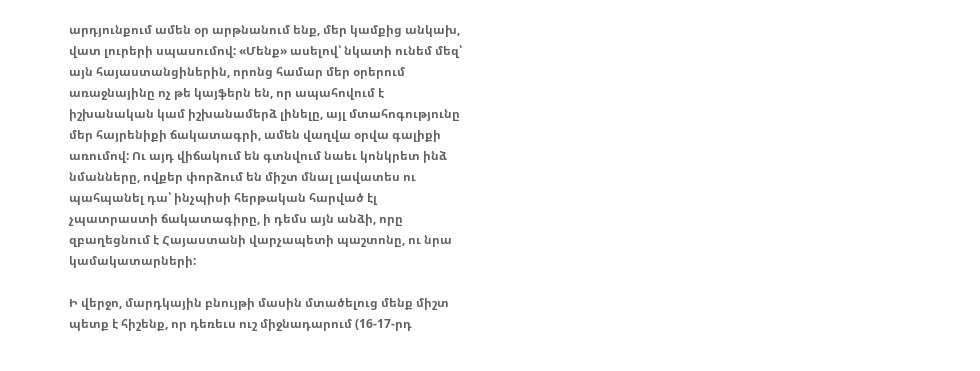արդյունքում ամեն օր արթնանում ենք, մեր կամքից անկախ, վատ լուրերի սպասումով: «Մենք» ասելով՝ նկատի ունեմ մեզ՝ այն հայաստանցիներին, որոնց համար մեր օրերում առաջնայինը ոչ թե կայֆերն են, որ ապահովում է իշխանական կամ իշխանամերձ լինելը, այլ մտահոգությունը մեր հայրենիքի ճակատագրի, ամեն վաղվա օրվա գալիքի առումով: Ու այդ վիճակում են գտնվում նաեւ կոնկրետ ինձ նմանները, ովքեր փորձում են միշտ մնալ լավատես ու պահպանել դա՝ ինչպիսի հերթական հարված էլ չպատրաստի ճակատագիրը, ի դեմս այն անձի, որը զբաղեցնում է Հայաստանի վարչապետի պաշտոնը, ու նրա կամակատարների:

Ի վերջո, մարդկային բնույթի մասին մտածելուց մենք միշտ պետք է հիշենք, որ դեռեւս ուշ միջնադարում (16-17-րդ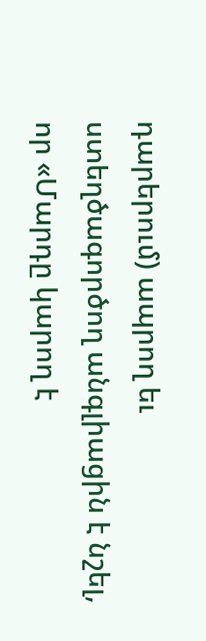դարերում) ապրող եւ ստեղծագործող անգլիացին է նշել, որ «Մարդը կարող է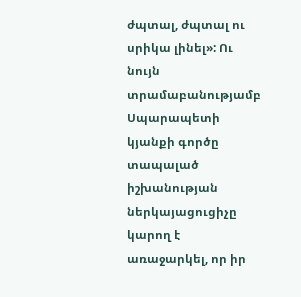ժպտալ, ժպտալ ու սրիկա լինել»: Ու նույն տրամաբանությամբ Սպարապետի կյանքի գործը տապալած իշխանության ներկայացուցիչը կարող է առաջարկել, որ իր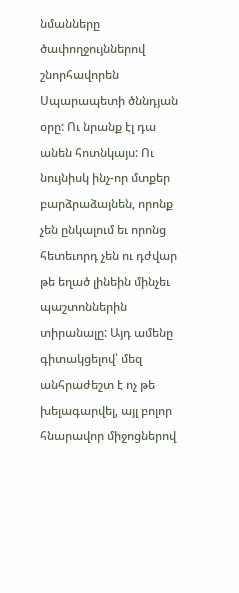նմանները ծափողջույններով շնորհավորեն Սպարապետի ծննդյան օրը: Ու նրանք էլ դա անեն հոտնկայս: Ու նույնիսկ ինչ-որ մտքեր բարձրաձայնեն, որոնք չեն ընկալում եւ որոնց հետեւորդ չեն ու դժվար թե եղած լինեին մինչեւ պաշտոններին տիրանալը: Այդ ամենը գիտակցելով՝ մեզ անհրաժեշտ է ոչ թե խելագարվել, այլ բոլոր հնարավոր միջոցներով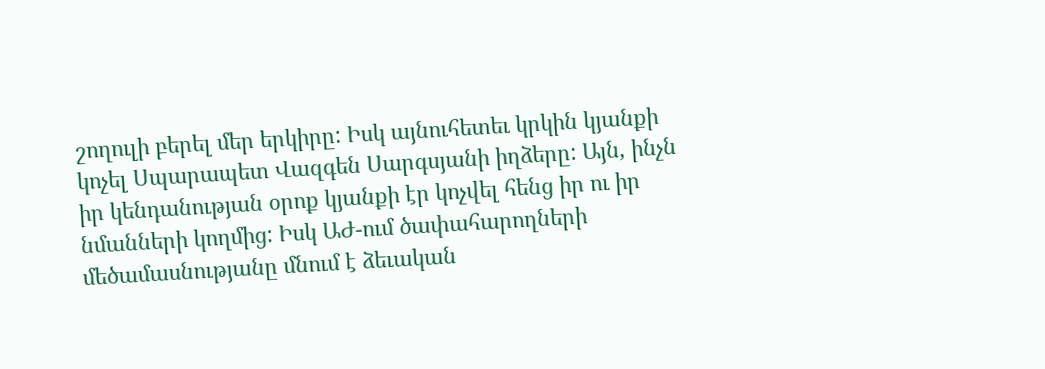շողուլի բերել մեր երկիրը: Իսկ այնուհետեւ կրկին կյանքի կոչել Սպարապետ Վազգեն Սարգսյանի իղձերը: Այն, ինչն իր կենդանության օրոք կյանքի էր կոչվել հենց իր ու իր նմանների կողմից: Իսկ ԱԺ-ում ծափահարողների մեծամասնությանը մնում է ձեւական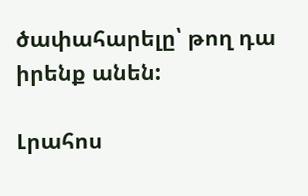ծափահարելը՝ թող դա իրենք անեն:

Լրահոս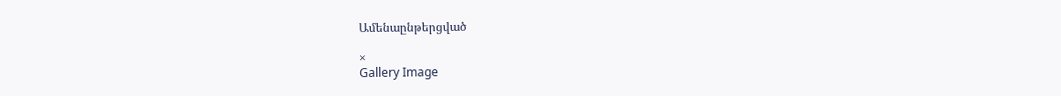Ամենաընթերցված

×
Gallery Image